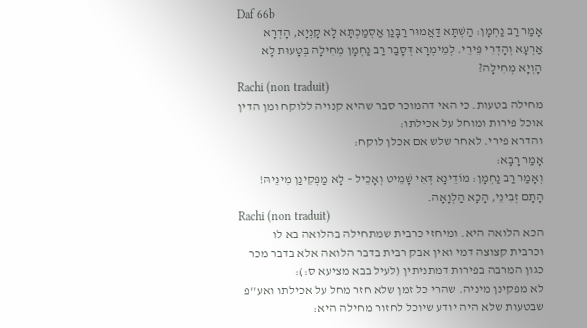Daf 66b
אָמַר רַב נַחְמָן: הַשְׁתָּא דַּאֲמוּר רַבָּנַן אַסְמַכְתָּא לָא קָנְיָא, הָדְרָא אַרְעָא וְהָדְרִי פֵּירֵי. לְמֵימְרָא דְּסָבַר רַב נַחְמָן מְחִילָה בְּטָעוּת לָא הָוְיָא מְחִילָה?
Rachi (non traduit)
מחילה בטעות. כי האי דהמוכר סבר שהיא קנויה ללוקח ומן הדין אוכל פירות ומוחל על אכילתו:
והדרא פירי. לאחר שלש אם אכלן לוקח:
אָמַר רָבָא:
וְאָמַר רַב נַחְמָן: מוֹדֵינָא דְּאִי שָׁמֵיט וְאָכֵיל – לָא מַפְּקִינַן מִינֵּיהּ! הָתָם זְבִינֵי, הָכָא הַלְוָאָה.
Rachi (non traduit)
הכא הלואה היא. ומיחזי כרבית שמתחילה בהלואה בא לו וכרבית קצוצה דמי ואין אבק רבית בדבר הלואה אלא בדבר מכר כגון המרבה בפירות דמתניתין (לעיל בבא מציעא ס:):
לא מפקינן מיניה. שהרי כל זמן שלא חזר מחל על אכילתו ואע''פ שבטעות שלא היה יודע שיוכל לחזור מחילה היא: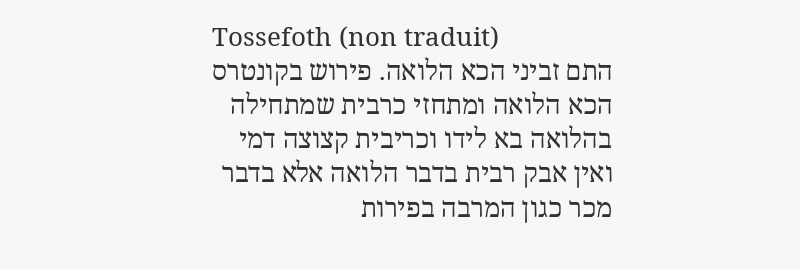Tossefoth (non traduit)
התם זביני הכא הלואה. פירוש בקונטרס הכא הלואה ומתחזי כרבית שמתחילה בהלואה בא לידו וכריבית קצוצה דמי ואין אבק רבית בדבר הלואה אלא בדבר מכר כגון המרבה בפירות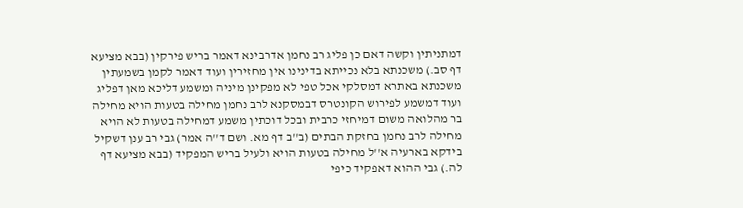דמתניתין וקשה דאם כן פליג רב נחמן אדרבינא דאמר בריש פירקין (בבא מציעא דף סב.) משכנתא בלא נכייתא בדינינו אין מחזירין ועוד דאמר לקמן בשמעתין משכנתא באתרא דמסלקי אכל טפי לא מפקינן מיניה ומשמע דליכא מאן דפליג ועוד דמשמע לפירוש הקונטרס דבמסקנא לרב נחמן מחילה בטעות הויא מחילה בר מהלואה משום דמיחזי כרבית ובכל דוכתין משמע דמחילה בטעות לא הויא מחילה לרב נחמן בחזקת הבתים (ב''ב דף מא. ושם ד''ה אמר) גבי רב ענן דשקיל בידקא בארעיה א''ל מחילה בטעות הויא ולעיל בריש המפקיד (בבא מציעא דף לה.) גבי ההוא דאפקיד כיפי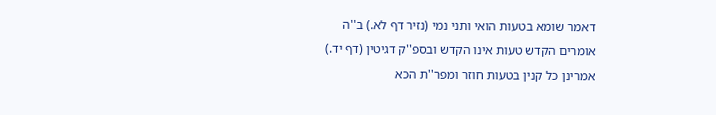דאמר שומא בטעות הואי ותני נמי (נזיר דף לא.) ב''ה אומרים הקדש טעות אינו הקדש ובספ''ק דגיטין (דף יד.) אמרינן כל קנין בטעות חוזר ומפר''ת הכא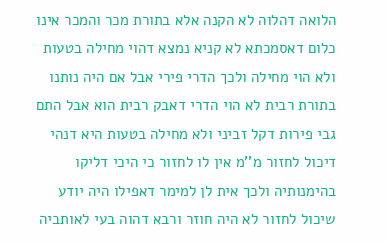הלואה דהלוה לא הקנה אלא בתורת מכר והמכר אינו כלום דאסמכתא לא קניא נמצא דהוי מחילה בטעות ולא הוי מחילה ולכך הדרי פירי אבל אם היה נותנו בתורת רבית לא הוי הדרי דאבק רבית הוא אבל התם גבי פירות דקל זביני ולא מחילה בטעות היא דנהי דיכול לחזור מ''מ אין לו לחזור כי היכי דליקו בהימנותיה ולכך אית לן למימר דאפילו היה יודע שיכול לחזור לא היה חוזר ורבא דהוה בעי לאותביה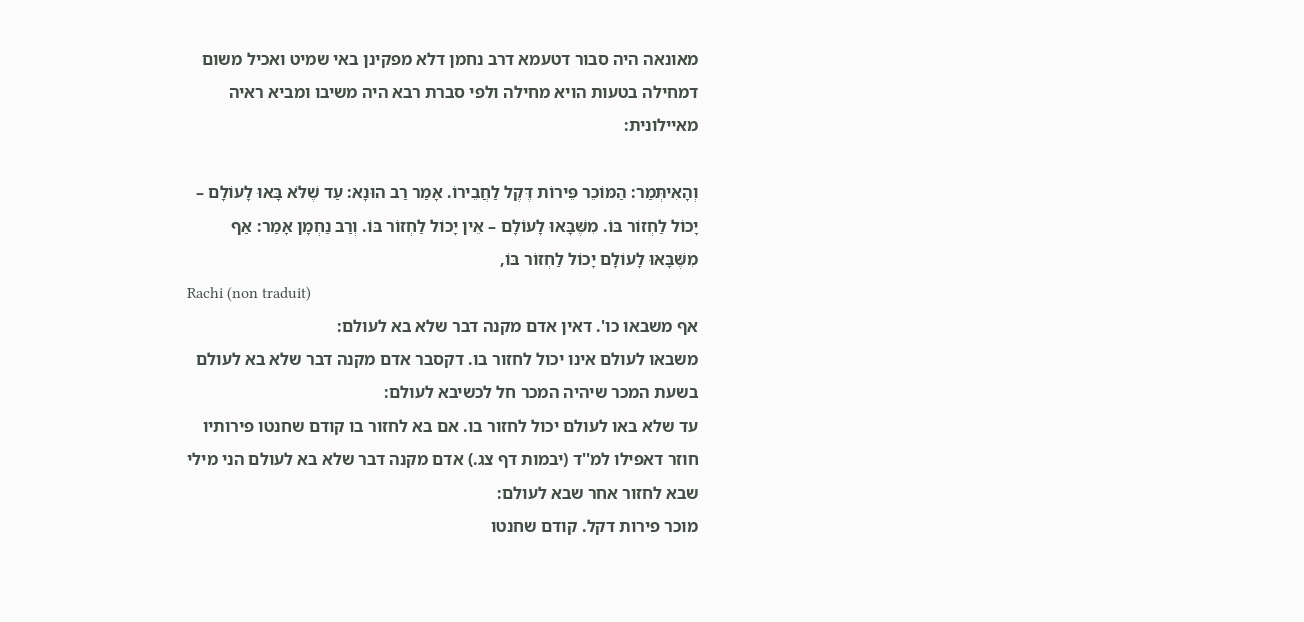מאונאה היה סבור דטעמא דרב נחמן דלא מפקינן באי שמיט ואכיל משום דמחילה בטעות הויא מחילה ולפי סברת רבא היה משיבו ומביא ראיה מאיילונית:

וְהָאִיתְּמַר: הַמּוֹכֵר פֵּירוֹת דֶּקֶל לַחֲבֵירוֹ. אָמַר רַב הוּנָא: עַד שֶׁלֹּא בָּאוּ לָעוֹלָם – יָכוֹל לַחְזוֹר בּוֹ. מִשֶּׁבָּאוּ לָעוֹלָם – אֵין יָכוֹל לַחְזוֹר בּוֹ. וְרַב נַחְמָן אָמַר: אַף מִשֶּׁבָּאוּ לָעוֹלָם יָכוֹל לַחְזוֹר בּוֹ,
Rachi (non traduit)
אף משבאו כו'. דאין אדם מקנה דבר שלא בא לעולם:
משבאו לעולם אינו יכול לחזור בו. דקסבר אדם מקנה דבר שלא בא לעולם בשעת המכר שיהיה המכר חל לכשיבא לעולם:
עד שלא באו לעולם יכול לחזור בו. אם בא לחזור בו קודם שחנטו פירותיו חוזר דאפילו למ''ד (יבמות דף צג.) אדם מקנה דבר שלא בא לעולם הני מילי שבא לחזור אחר שבא לעולם:
מוכר פירות דקל. קודם שחנטו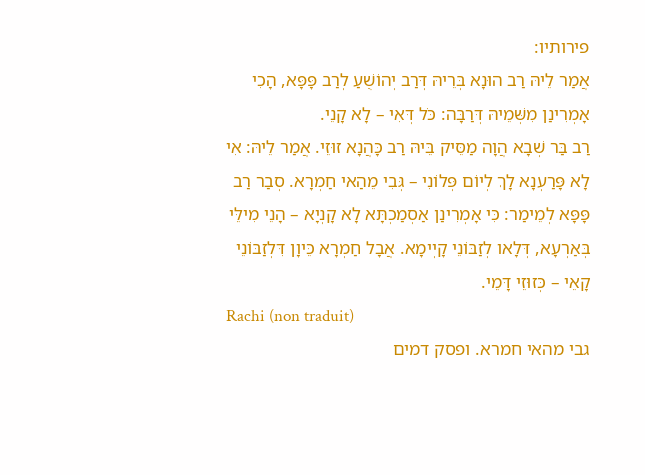פירותיו:
אֲמַר לֵיהּ רַב הוּנָא בְּרֵיהּ דְּרַב יְהוֹשֻׁעַ לְרַב פָּפָּא, הָכִי אָמְרִינַן מִשְּׁמֵיהּ דְּרַבָּה: כֹּל דְּאִי – לָא קָנֵי.
רַב בַּר שְׁבָא הֲוָה מַסֵּיק בֵּיהּ רַב כָּהֲנָא זוּזֵי. אֲמַר לֵיהּ: אִי לָא פָּרַעְנָא לָךְ לְיוֹם פְּלוֹנִי – גְּבִי מֵהַאי חַמְרָא. סְבַר רַב פָּפָּא לְמֵימַר: כִּי אָמְרִינַן אַסְמַכְתָּא לָא קָנְיָא – הָנֵי מִילֵּי בְּאַרְעָא, דְּלָאו לְזַבּוֹנֵי קָיְימָא. אֲבָל חַמְרָא כֵּיוָן דִּלְזַבּוֹנֵי קָאֵי – כְּזוּזֵי דָּמֵי.
Rachi (non traduit)
גבי מהאי חמרא. ופסק דמים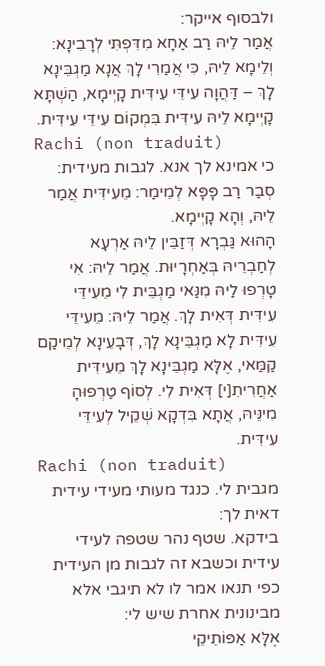ולבסוף אייקר:
אֲמַר לֵיהּ רַב אַחָא מִדִּפְתִּי לְרָבִינָא: וְלֵימָא לֵיהּ, כִּי אֲמַרִי לָךְ אֲנָא מַגְבֵּינָא לָךְ – דַּהֲוָה עִידֵּי עִידִּית קָיְימָא, הַשְׁתָּא קָיְימָא לֵיהּ עִידִּית בִּמְקוֹם עִידֵּי עִידִּית.
Rachi (non traduit)
כי אמינא לך אנא. לגבות מעידית:
סְבַר רַב פָּפָּא לְמֵימַר: מֵעִידִּית אֲמַר לֵיהּ, וְהָא קָיְימָא.
הָהוּא גַּבְרָא דְּזַבֵּין לֵיהּ אַרְעָא לְחַבְרֵיהּ בְּאַחְרָיוּת. אֲמַר לֵיהּ: אִי טָרְפוּ לַיהּ מִנַּאי מַגְבֵּית לִי מֵעִידֵּי עִידִּית דְּאִית לָךְ. אֲמַר לֵיהּ: מֵעִידֵּי עִידִּית לָא מַגְבֵּינָא לָךְ, דְּבָעֵינָא לְמֵיקַם קַמַּאי, אֶלָּא מַגְבֵּינָא לָךְ מֵעִידִּית אַחֲרִיתִ[י] דְּאִית לִי. לְסוֹף טַרְפוּהָ מִינֵּיהּ, אֲתָא בִּדְקָא שְׁקֵיל לְעִידֵּי עִידִּית.
Rachi (non traduit)
מגבית לי. כנגד מעותי מעידי עידית דאית לך:
בידקא. שטף נהר שטפה לעידי עידית וכשבא זה לגבות מן העידית כפי תנאו אמר לו לא תיגבי אלא מבינונית אחרת שיש לי:
אֶלָּא אַפּוֹתֵיקֵי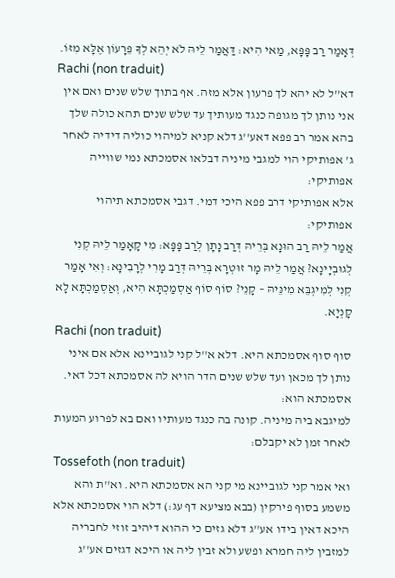דְּאָמַר רַב פָּפָּא, מַאי הִיא: דַּאֲמַר לֵיהּ לֹא יְהֵא לְךָ פֵּרָעוֹן אֶלָּא מִזּוֹ.
Rachi (non traduit)
דא''ל לא יהא לך פרעון אלא מזה. אף בתוך שלש שנים ואם אין אני נותן לך מגופה כנגד מעותיך עד שלש שנים תהא כולה שלך בהא אמר רב פפא דאע''ג דלא קניא למיהוי כוליה דידיה לאחר ג' אפותיקי הוי למגבי מיניה דבלאו אסמכתא נמי שווייה אפותיקי:
אלא אפותיקי דרב פפא היכי דמי. דגבי אסמכתא תיהוי אפותיקי:
אֲמַר לֵיהּ רַב הוּנָא בְּרֵיהּ דְּרַב נָתָן לְרַב פָּפָּא: מִי קָאָמַר לֵיהּ קְנִי לְגוּבְיָינָא? אֲמַר לֵיהּ מָר זוּטְרָא בְּרֵיהּ דְּרַב מָרִי לְרָבִינָא: וְאִי אָמַר קְנִי לְמִיגְבֵּא מִינֵּיהּ – קָנֵי? סוֹף סוֹף אַסְמַכְתָּא הִיא, וְאַסְמַכְתָּא לָא קָנְיָא.
Rachi (non traduit)
סוף סוף אסמכתא היא. דלא א''ל קני לגוביינא אלא אם איני נותן לך מכאן ועד שלש שנים הדר הויא לה אסמכתא דכל דאי. אסמכתא הוא:
למיגבא ביה מיניה. קונה בה כנגד מעותיו ואם בא לפרוע המעות לאחר זמן לא יקבלם:
Tossefoth (non traduit)
ואי אמר קני לגוביינא מי קני הא אסמכתא היא. וא''ת והא משמע בסוף פירקין (בבא מציעא דף עג:) דלא הוי אסמכתא אלא היכא דאין בידו אע''ג דלא גזים כי ההוא דיהיב זוזי לחבריה למזבין ליה חמרא ופשע ולא זבין ליה או היכא דגזים אע''ג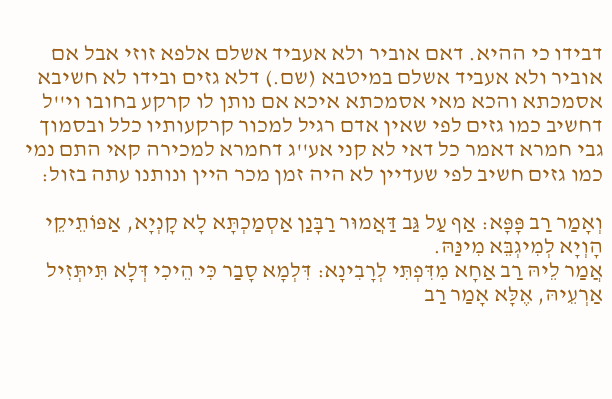דבידו כי ההיא. דאם אוביר ולא אעביד אשלם אלפא זוזי אבל אם אוביר ולא אעביד אשלם במיטבא (שם.) דלא גזים ובידו לא חשיבא אסמכתא והכא מאי אסמכתא איכא אם נותן לו קרקע בחובו וי''ל דחשיב כמו גזים לפי שאין אדם רגיל למכור קרקעותיו כלל ובסמוך גבי חמרא דאמר כל דאי לא קני אע''ג דחמרא למכירה קאי התם נמי כמו גזים חשיב לפי שעדיין לא היה זמן מכר היין ונותנו עתה בזול:

וְאָמַר רַב פָּפָּא: אַף עַל גַּב דַּאֲמוּר רַבָּנַן אַסְמַכְתָּא לָא קָנְיָא, אַפּוֹתֵיקֵי הָוְיָא לְמִיגְבֵּא מִינַּהּ.
אֲמַר לֵיהּ רַב אַחָא מִדִּפְתִּי לְרָבִינָא: דִּלְמָא סָבַר כִּי הֵיכִי דְּלָא תִּיתְּזִיל אַרְעֵיהּ, אֶלָּא אָמַר רַב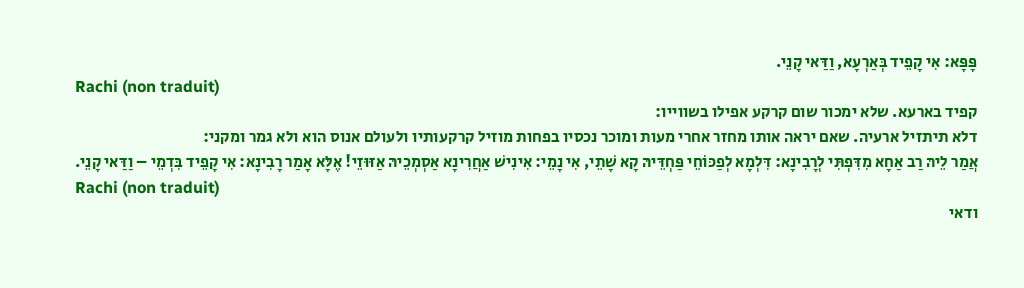פָּפָּא: אִי קָפֵיד בְּאַרְעָא, וַדַּאי קָנֵי.
Rachi (non traduit)
קפיד בארעא. שלא ימכור שום קרקע אפילו בשווייו:
דלא תיתזיל ארעיה. שאם יראה אותו מחזר אחרי מעות ומוכר נכסיו בפחות מוזיל קרקעותיו ולעולם אנוס הוא ולא גמר ומקני:
אֲמַר לֵיהּ רַב אַחָא מִדִּפְתִּי לְרָבִינָא: דִּלְמָא לְפַכּוֹחֵי פַּחְדֵּיהּ קָא שָׁתֵי, אִי נָמֵי: אִינִישׁ אַחֲרִינָא אַסְמְכֵיהּ אַזּוּזֵי! אֶלָּא אָמַר רָבִינָא: אִי קָפֵיד בִּדְמֵי – וַדַּאי קָנֵי.
Rachi (non traduit)
ודאי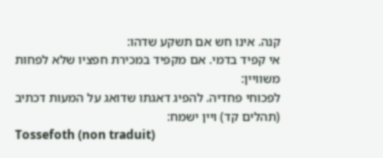קנה. אינו חש אם תשקע שדהו:
אי קפיד בדמי. אם מקפיד במכירת חפציו שלא לפחות משוויין:
לפכוחי פחדיה. להפיג דאגתו שדואג על המעות דכתיב (תהלים קד) ויין ישמח:
Tossefoth (non traduit)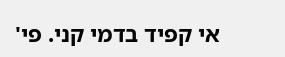אי קפיד בדמי קני. פי'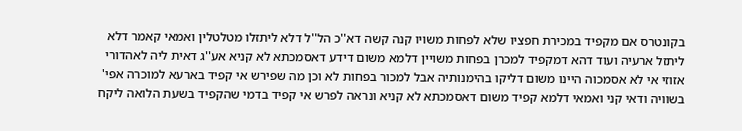בקונטרס אם מקפיד במכירת חפציו שלא לפחות משויו קנה קשה דא''כ הל''ל דלא ליתזלו מטלטלין ואמאי קאמר דלא ליתזל ארעיה ועוד דהא דמקפיד למכרן בפחות משויין דלמא משום דידע דאסמכתא לא קניא אע''ג דאית ליה לאהדורי אזוזי אי לא אסמכוה היינו משום דליקו בהימנותיה אבל למכור בפחות לא וכן מה שפירש אי קפיד בארעא למוכרה אפי' בשוויה ודאי קני ואמאי דלמא קפיד משום דאסמכתא לא קניא ונראה לפרש אי קפיד בדמי שהקפיד בשעת הלואה ליקח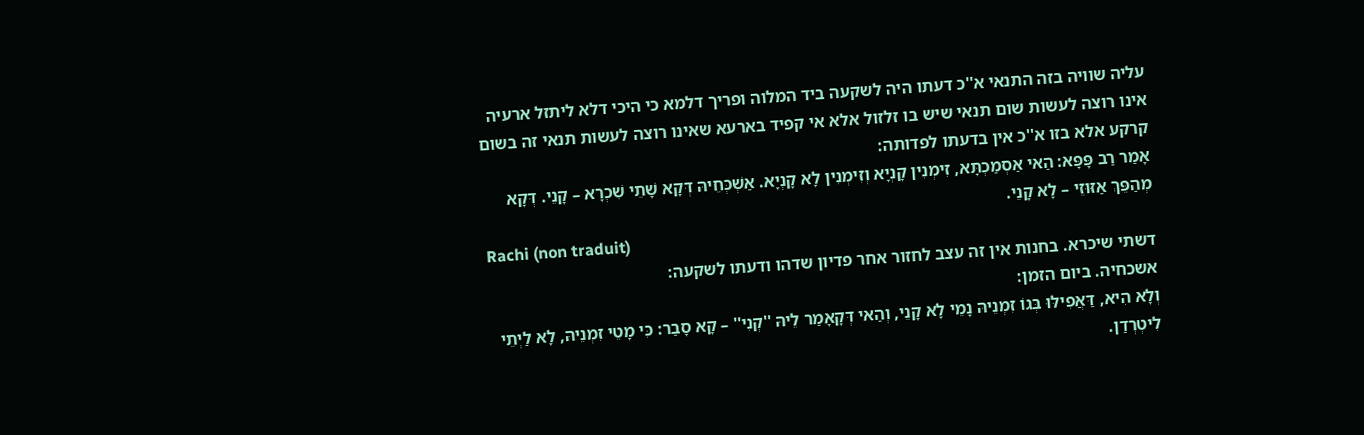עליה שוויה בזה התנאי א''כ דעתו היה לשקעה ביד המלוה ופריך דלמא כי היכי דלא ליתזל ארעיה אינו רוצה לעשות שום תנאי שיש בו זלזול אלא אי קפיד בארעא שאינו רוצה לעשות תנאי זה בשום קרקע אלא בזו א''כ אין בדעתו לפדותה:
אָמַר רַב פָּפָּא: הַאי אַסְמַכְתָּא, זִימְנִין קָנְיָא וְזִימְנִין לָא קָנְיָא. אַשְׁכְּחֵיהּ דְּקָא שָׁתֵי שִׁכְרָא – קָנֵי. דְּקָא מְהַפֵּךְ אַזּוּזֵי – לָא קָנֵי.
Rachi (non traduit)
דשתי שיכרא. בחנות אין זה עצב לחזור אחר פדיון שדהו ודעתו לשקעה:
אשכחיה. ביום הזמן:
וְלָא הִיא, דַּאֲפִילּוּ בְּגוֹ זִמְנֵיהּ נָמֵי לָא קָנֵי, וְהַאי דְּקָאָמַר לֵיהּ ''קְנִי'' – קָא סָבַר: כִּי מָטֵי זִמְנֵיהּ, לָא לַיְתֵי לִיטְרְדַן.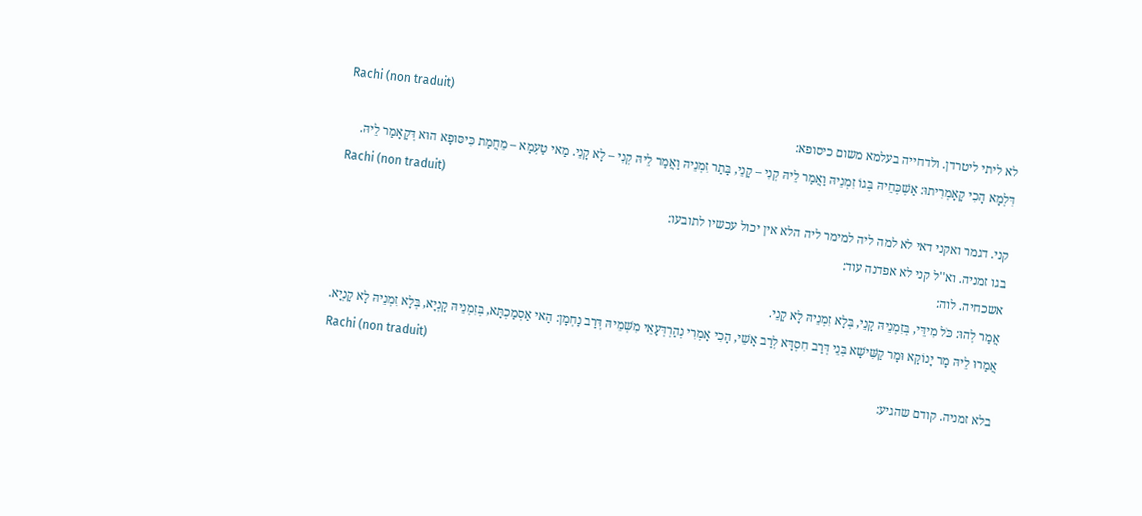Rachi (non traduit)
לא ליתי ליטרדן. ולדחייה בעלמא משום כיסופא:
דִּלְמָא הָכִי קָאָמְרִיתוּ: אַשְׁכְּחֵיהּ בְּגוֹ זִמְנֵיהּ וַאֲמַר לֵיהּ קְנִי – קָנֵי, בָּתַר זִמְנֵיהּ וַאֲמַר לֵיהּ קְנִי – לָא קָנֵי. מַאי טַעְמָא – מֵחֲמַת כִּיסּוּפָא הוּא דְּקָאָמַר לֵיהּ.
Rachi (non traduit)
קני. דגמר ואקני דאי לא למה ליה למימר ליה הלא אין יכול עכשיו לתובעו:
בגו זמניה. וא''ל קני לא אפדנה עוד:
אשכחיה. לוה:
אֲמַר לְהוּ: כֹּל מִידֵּי, בְּזִמְנֵיהּ קָנֵי, בְּלָא זִמְנֵיהּ לָא קָנֵי.
אֲמַרוּ לֵיהּ מָר יָנוֹקָא וּמָר קַשִּׁישָׁא בְּנֵי דְּרַב חִסְדָּא לְרַב אָשֵׁי, הָכִי אָמְרִי נְהַרְדְּעָאֵי מִשְּׁמֵיהּ דְּרַב נַחְמָן: הַאי אַסְמַכְתָּא, בְּזִמְנֵיהּ קָנְיָא, בְּלָא זִמְנֵיהּ לָא קָנְיָא.
Rachi (non traduit)
בלא זמניה. קודם שהגיע: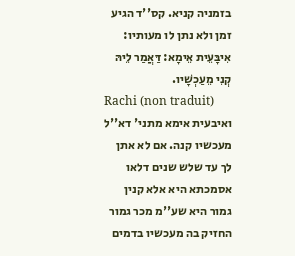בזמניה קניא. קס''ד הגיע זמן ולא נתן לו מעותיו:
אִיבָּעֵית אֵימָא: דַּאֲמַר לֵיהּ קְנִי מֵעַכְשָׁיו.
Rachi (non traduit)
ואיבעית אימא מתני' דא''ל מעכשיו קנה. אם לא אתן לך עד שלש שנים דלאו אסמכתא היא אלא קנין גמור היא שע''מ מכר גמור החזיק בה מעכשיו בדמים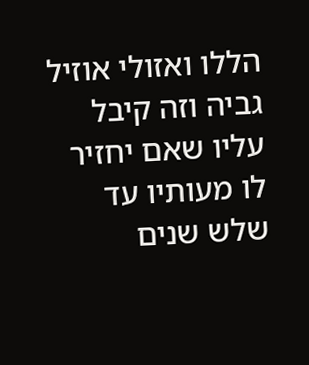הללו ואזולי אוזיל גביה וזה קיבל עליו שאם יחזיר לו מעותיו עד שלש שנים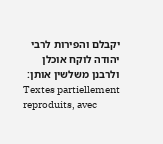יקבלם והפירות לרבי יהודה לוקח אוכלן ולרבנן משלשין אותן:
Textes partiellement reproduits, avec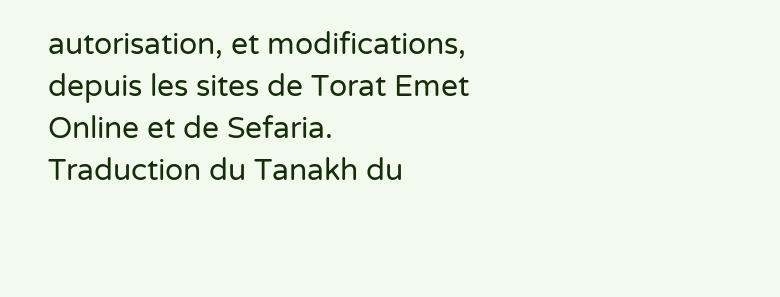autorisation, et modifications, depuis les sites de Torat Emet Online et de Sefaria.
Traduction du Tanakh du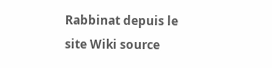Rabbinat depuis le site Wiki source